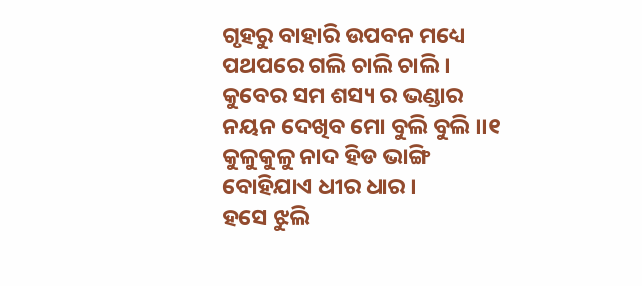ଗୃହରୁ ବାହାରି ଉପବନ ମଧ୍ୟେ
ପଥପରେ ଗଲି ଚାଲି ଚାଲି ।
କୁବେର ସମ ଶସ୍ୟ ର ଭଣ୍ଡାର
ନୟନ ଦେଖିବ ମୋ ବୁଲି ବୁଲି ।।୧
କୁଳୁକୁଳୁ ନାଦ ହିଡ ଭାଙ୍ଗି
ବୋହିଯାଏ ଧୀର ଧାର ।
ହସେ ଝୁଲି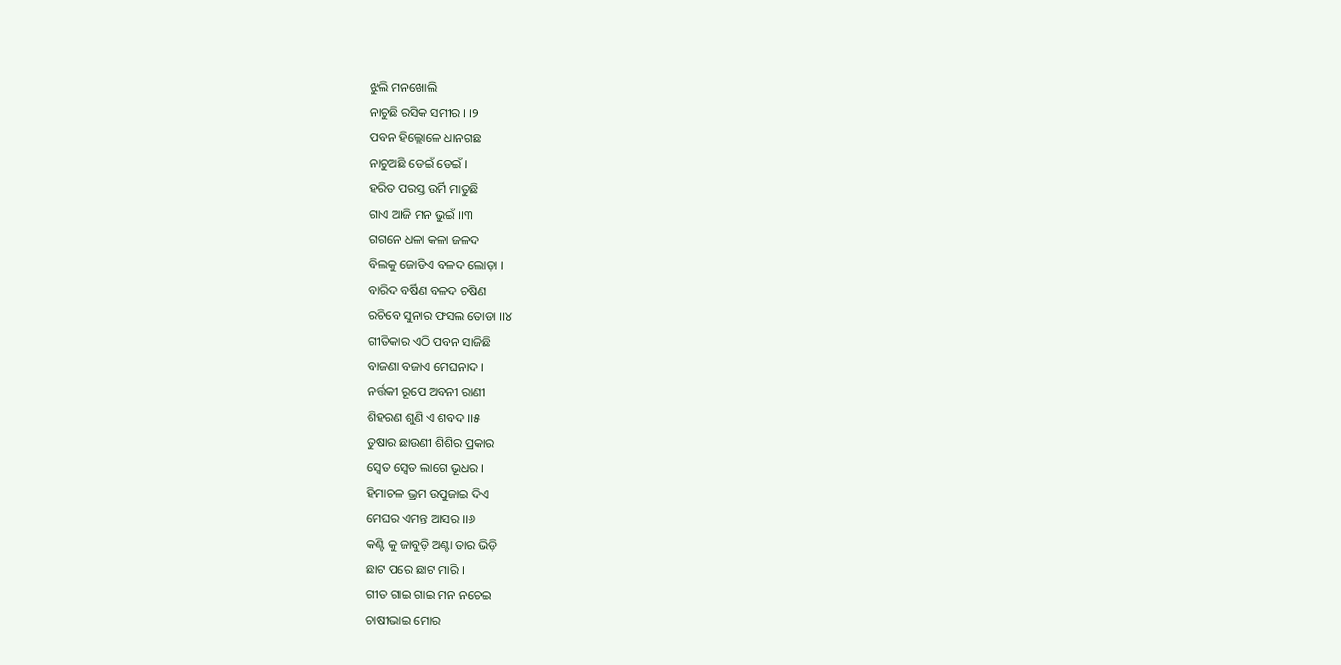ଝୁଲି ମନଖୋଲି
ନାଚୁଛି ରସିକ ସମୀର । ।୨
ପବନ ହିଲ୍ଲୋଳେ ଧାନଗଛ
ନାଚୁଅଛି ଡେଇଁ ଡେଇଁ ।
ହରିତ ପରସ୍ତ ଉର୍ମି ମାତୁଛି
ଗାଏ ଆଜି ମନ ଭୁଇଁ ।।୩
ଗଗନେ ଧଳା କଳା ଜଳଦ
ବିଲକୁ ଜୋଡିଏ ବଳଦ ଲୋଡ଼ା ।
ବାରିଦ ବର୍ଷିଣ ବଳଦ ଚଷିଣ
ରଚିବେ ସୁନାର ଫସଲ ତୋଡା ।।୪
ଗୀତିକାର ଏଠି ପବନ ସାଜିଛି
ବାଜଣା ବଜାଏ ମେଘନାଦ ।
ନର୍ତ୍ତକୀ ରୂପେ ଅବନୀ ରାଣୀ
ଶିହରଣ ଶୁଣି ଏ ଶବଦ ।।୫
ତୁଷାର ଛାଉଣୀ ଶିଶିର ପ୍ରକାର
ସ୍ୱେତ ସ୍ୱେତ ଲାଗେ ଭୂଧର ।
ହିମାଚଳ ଭ୍ରମ ଉପୁଜାଇ ଦିଏ
ମେଘର ଏମନ୍ତ ଆସର ।।୬
କଣ୍ଟି କୁ ଜାବୁଡ଼ି ଅଣ୍ଟା ତାର ଭିଡ଼ି
ଛାଟ ପରେ ଛାଟ ମାରି ।
ଗୀତ ଗାଇ ଗାଇ ମନ ନଚେଇ
ଚାଷୀଭାଇ ମୋର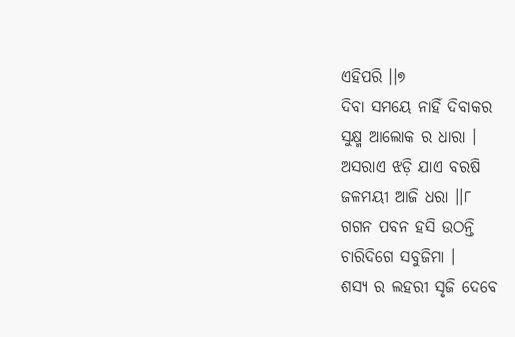ଏହିପରି ।।୭
ଦିବା ସମୟେ ନାହିଁ ଦିବାକର
ସୁକ୍ଷ୍ମ ଆଲୋକ ର ଧାରା ।
ଅସରାଏ ଝଡ଼ି ଯାଏ ବରଷି
ଜଳମୟୀ ଆଜି ଧରା ।।୮
ଗଗନ ପବନ ହସି ଉଠନ୍ତି
ଚାରିଦିଗେ ସବୁଜିମା ।
ଶସ୍ୟ ର ଲହରୀ ସୃଜି ଦେବେ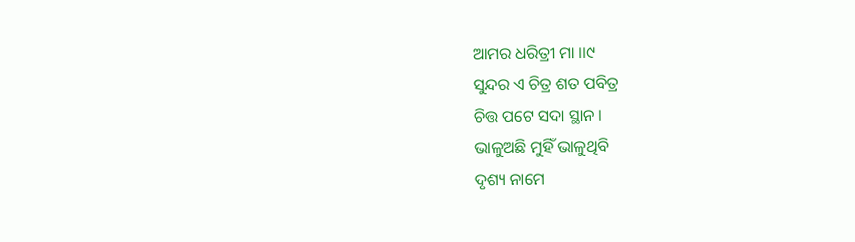ଆମର ଧରିତ୍ରୀ ମା ।।୯
ସୁନ୍ଦର ଏ ଚିତ୍ର ଶତ ପବିତ୍ର
ଚିତ୍ତ ପଟେ ସଦା ସ୍ଥାନ ।
ଭାଳୁଅଛି ମୁହିଁ ଭାଳୁଥିବି
ଦୃଶ୍ୟ ନାମେ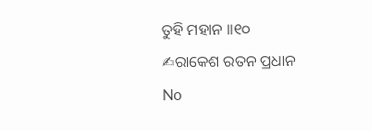ତୁହି ମହାନ ।।୧୦
✍ରାକେଶ ରତନ ପ୍ରଧାନ
No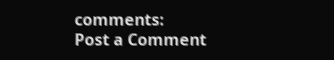comments:
Post a Comment